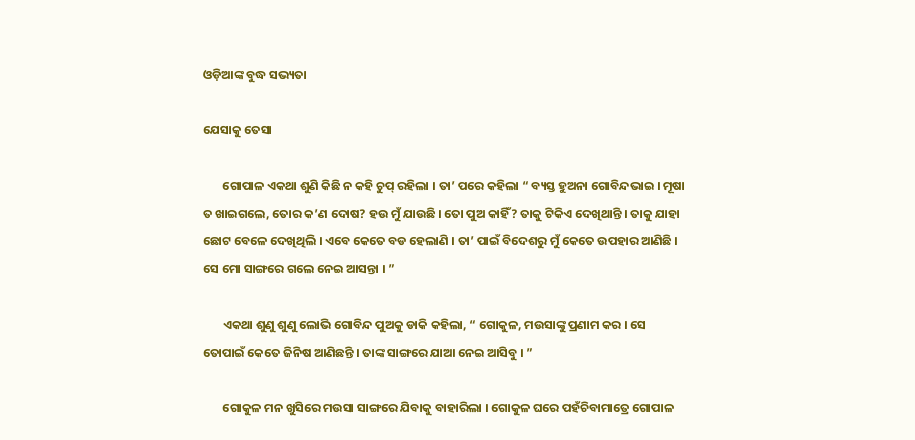ଓଡ଼ିଆଙ୍କ ବୁଦ୍ଧ ସଭ୍ୟତା

ଯେସାକୁ ତେସା

       ଗୋପାଳ ଏକଥା ଶୁଣି କିଛି ନ କହି ଚୁପ୍ ରହିଲା । ତା’ ପରେ କହିଲା “ ବ୍ୟସ୍ତ ହୁଅନା ଗୋବିନ୍ଦଭାଇ । ମୂଷା ତ ଖାଇଗଲେ, ତୋର କ’ଣ ଦୋଷ? ହଉ ମୁଁ ଯାଉଛି । ତୋ ପୁଅ କାହିଁ? ତାକୁ ଟିକିଏ ଦେଖିଥାନ୍ତି । ତାକୁ ଯାହା ଛୋଟ ବେଳେ ଦେଖିଥିଲି । ଏବେ କେତେ ବଡ ହେଲାଣି । ତା’ ପାଇଁ ବିଦେଶରୁ ମୁଁ କେତେ ଉପହାର ଆଣିଛି । ସେ ମୋ ସାଙ୍ଗରେ ଗଲେ ନେଇ ଆସନ୍ତା । ”

       ଏକଥା ଶୁଣୁ ଶୁଣୁ ଲୋଭି ଗୋବିନ୍ଦ ପୁଅକୁ ଡାକି କହିଲା, “ ଗୋକୁଳ, ମଉସାଙ୍କୁ ପ୍ରଣାମ କର । ସେ ତୋପାଇଁ କେତେ ଜିନିଷ ଆଣିଛନ୍ତି । ତାଙ୍କ ସାଙ୍ଗରେ ଯାଆ ନେଇ ଆସିବୁ । ”

       ଗୋକୁଳ ମନ ଖୁସିରେ ମଉସା ସାଙ୍ଗରେ ଯିବାକୁ ବାହାରିଲା । ଗୋକୁଳ ଘରେ ପହଁଚିବାମାତ୍ରେ ଗୋପାଳ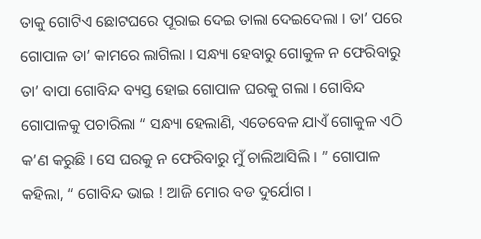ତାକୁ ଗୋଟିଏ ଛୋଟଘରେ ପୂରାଇ ଦେଇ ତାଲା ଦେଇଦେଲା । ତା’ ପରେ ଗୋପାଳ ତା’ କାମରେ ଲାଗିଲା । ସନ୍ଧ୍ୟା ହେବାରୁ ଗୋକୁଳ ନ ଫେରିବାରୁ ତା’ ବାପା ଗୋବିନ୍ଦ ବ୍ୟସ୍ତ ହୋଇ ଗୋପାଳ ଘରକୁ ଗଲା । ଗୋବିନ୍ଦ ଗୋପାଳକୁ ପଚାରିଲା “ ସନ୍ଧ୍ୟା ହେଲାଣି, ଏତେବେଳ ଯାଏଁ ଗୋକୁଳ ଏଠି କ’ଣ କରୁଛି । ସେ ଘରକୁ ନ ଫେରିବାରୁ ମୁଁ ଚାଲିଆସିଲି । ” ଗୋପାଳ କହିଲା, “ ଗୋବିନ୍ଦ ଭାଇ ! ଆଜି ମୋର ବଡ ଦୁର୍ଯୋଗ ।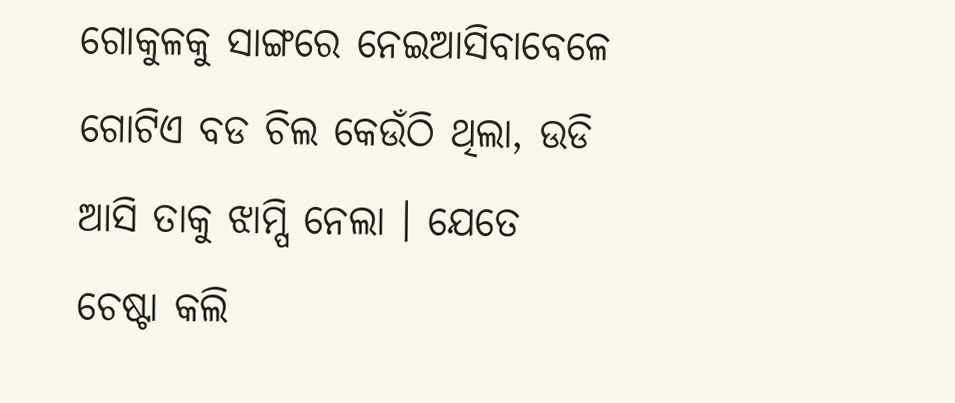ଗୋକୁଳକୁ ସାଙ୍ଗରେ ନେଇଆସିବାବେଳେ ଗୋଟିଏ ବଡ ଚିଲ କେଉଁଠି ଥିଲା, ଉଡି ଆସି ତାକୁ ଝାମ୍ପି ନେଲା । ଯେତେ ଚେଷ୍ଟା କଲି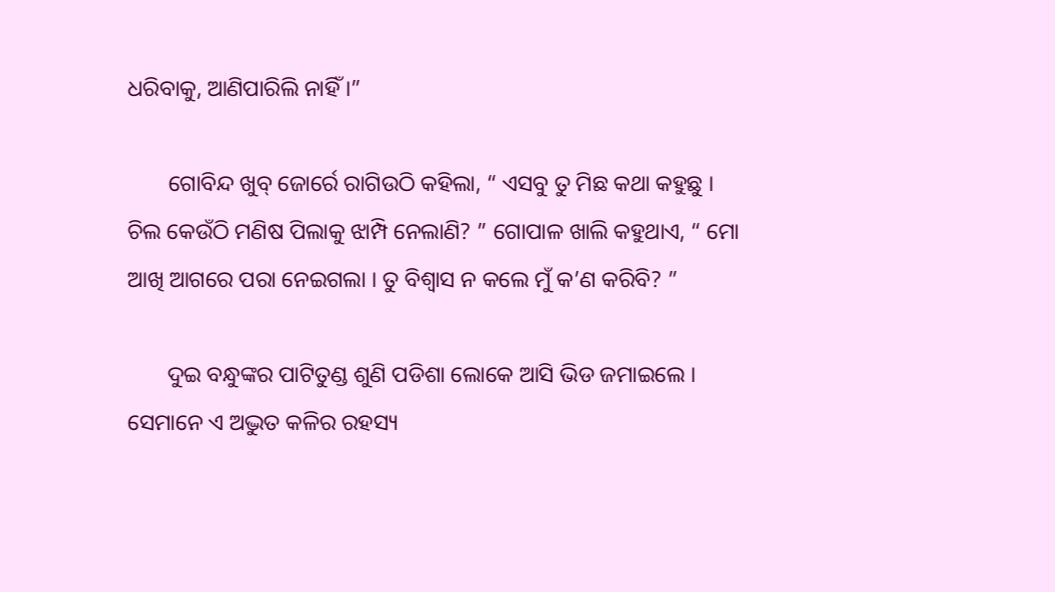ଧରିବାକୁ, ଆଣିପାରିଲି ନାହିଁ ।”

       ଗୋବିନ୍ଦ ଖୁବ୍ ଜୋର୍ରେ ରାଗିଉଠି କହିଲା, “ ଏସବୁ ତୁ ମିଛ କଥା କହୁଛୁ । ଚିଲ କେଉଁଠି ମଣିଷ ପିଲାକୁ ଝାମ୍ପି ନେଲାଣି? ” ଗୋପାଳ ଖାଲି କହୁଥାଏ, “ ମୋ ଆଖି ଆଗରେ ପରା ନେଇଗଲା । ତୁ ବିଶ୍ୱାସ ନ କଲେ ମୁଁ କ’ଣ କରିବି? ”

       ଦୁଇ ବନ୍ଧୁଙ୍କର ପାଟିତୁଣ୍ଡ ଶୁଣି ପଡିଶା ଲୋକେ ଆସି ଭିଡ ଜମାଇଲେ । ସେମାନେ ଏ ଅଦ୍ଭୁତ କଳିର ରହସ୍ୟ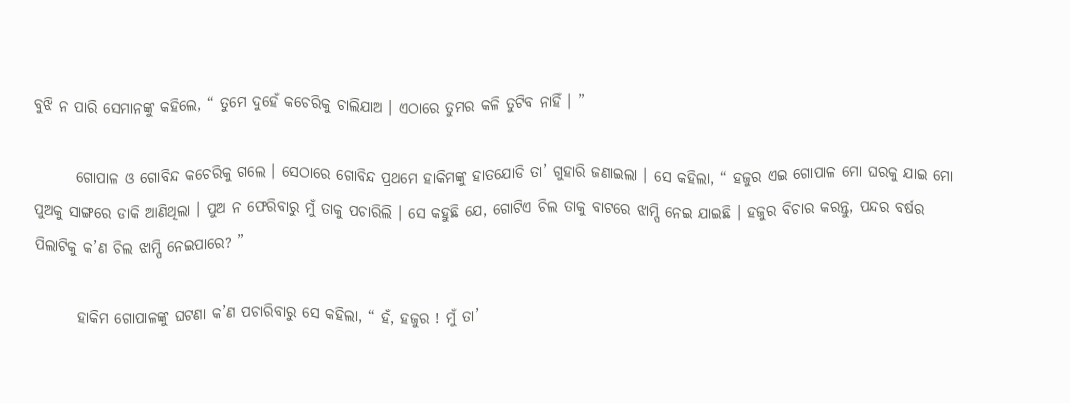ବୁଝି ନ ପାରି ସେମାନଙ୍କୁ କହିଲେ, “ ତୁମେ ଦୁହେଁ କଚେରିକୁ ଚାଲିଯାଅ । ଏଠାରେ ତୁମର କଳି ତୁଟିବ ନାହିଁ । ”

       ଗୋପାଳ ଓ ଗୋବିନ୍ଦ କଚେରିକୁ ଗଲେ । ସେଠାରେ ଗୋବିନ୍ଦ ପ୍ରଥମେ ହାକିମଙ୍କୁ ହାତଯୋଡି ତା’ ଗୁହାରି ଜଣାଇଲା । ସେ କହିଲା, “ ହଜୁର ଏଇ ଗୋପାଳ ମୋ ଘରକୁ ଯାଇ ମୋ ପୁଅକୁ ସାଙ୍ଗରେ ଡାକି ଆଣିଥିଲା । ପୁଅ ନ ଫେରିବାରୁ ମୁଁ ତାକୁ ପଚାରିଲି । ସେ କହୁଛି ଯେ, ଗୋଟିଏ ଚିଲ ତାକୁ ବାଟରେ ଝାମ୍ପି ନେଇ ଯାଇଛି । ହଜୁର ବିଚାର କରନ୍ତୁ, ପନ୍ଦର ବର୍ଷର ପିଲାଟିକୁ କ’ଣ ଚିଲ ଝାମ୍ପି ନେଇପାରେ? ”

       ହାକିମ ଗୋପାଳଙ୍କୁ ଘଟଣା କ’ଣ ପଚାରିବାରୁ ସେ କହିଲା, “ ହଁ, ହଜୁର ! ମୁଁ ତା’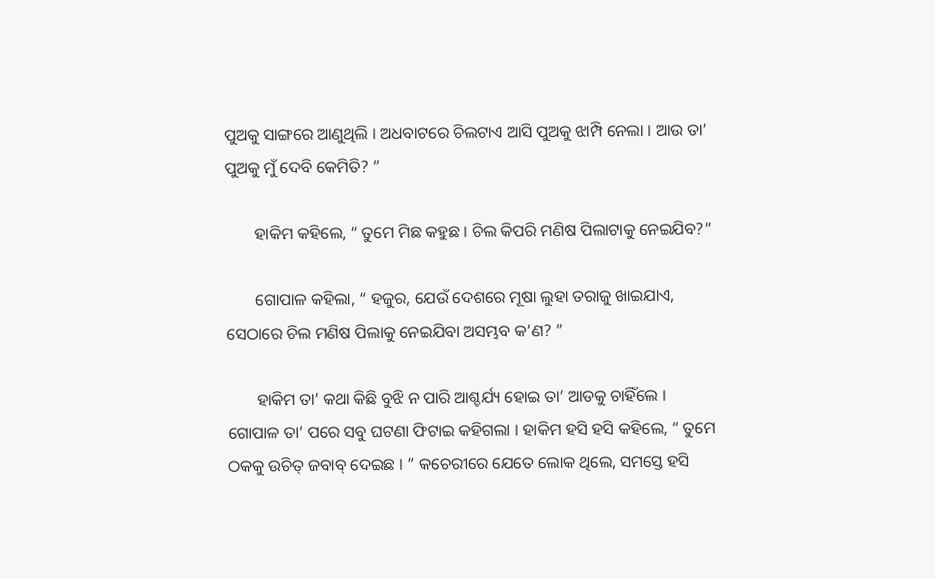ପୁଅକୁ ସାଙ୍ଗରେ ଆଣୁଥିଲି । ଅଧବାଟରେ ଚିଲଟାଏ ଆସି ପୁଅକୁ ଝାମ୍ପି ନେଲା । ଆଉ ତା’ ପୁଅକୁ ମୁଁ ଦେବି କେମିତି? ”

       ହାକିମ କହିଲେ, “ ତୁମେ ମିଛ କହୁଛ । ଚିଲ କିପରି ମଣିଷ ପିଲାଟାକୁ ନେଇଯିବ?”

       ଗୋପାଳ କହିଲା, “ ହଜୁର, ଯେଉଁ ଦେଶରେ ମୂଷା ଲୁହା ତରାଜୁ ଖାଇଯାଏ, ସେଠାରେ ଚିଲ ମଣିଷ ପିଲାକୁ ନେଇଯିବା ଅସମ୍ଭବ କ’ଣ? ”

       ହାକିମ ତା’ କଥା କିଛି ବୁଝି ନ ପାରି ଆଶ୍ଚର୍ଯ୍ୟ ହୋଇ ତା’ ଆଡକୁ ଚାହିଁଲେ । ଗୋପାଳ ତା’ ପରେ ସବୁ ଘଟଣା ଫିଟାଇ କହିଗଲା । ହାକିମ ହସି ହସି କହିଲେ, “ ତୁମେ ଠକକୁ ଉଚିତ୍ ଜବାବ୍ ଦେଇଛ । ” କଚେରୀରେ ଯେତେ ଲୋକ ଥିଲେ, ସମସ୍ତେ ହସି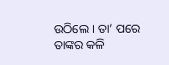ଉଠିଲେ । ତା’ ପରେ ତାଙ୍କର କଳି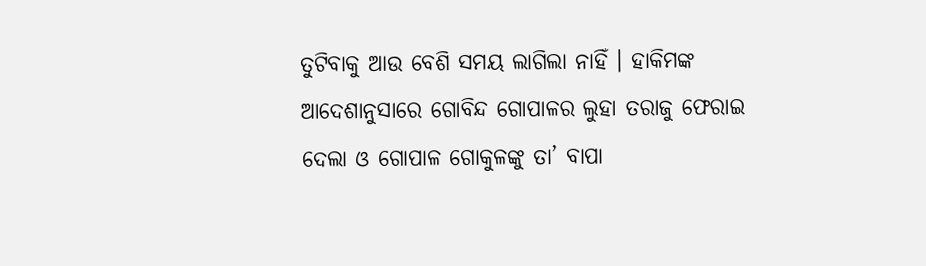ତୁଟିବାକୁ ଆଉ ବେଶି ସମୟ ଲାଗିଲା ନାହିଁ । ହାକିମଙ୍କ ଆଦେଶାନୁସାରେ ଗୋବିନ୍ଦ ଗୋପାଳର ଲୁହା ତରାଜୁ ଫେରାଇ ଦେଲା ଓ ଗୋପାଳ ଗୋକୁଳଙ୍କୁ ତା’ ବାପା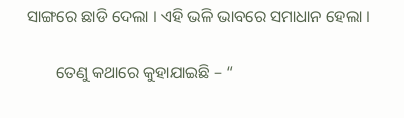ସାଙ୍ଗରେ ଛାଡି ଦେଲା । ଏହି ଭଳି ଭାବରେ ସମାଧାନ ହେଲା ।

       ତେଣୁ କଥାରେ କୁହାଯାଇଛି – “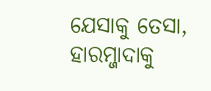ଯେସାକୁ ତେସା, ହାରମ୍ଜାଦାକୁ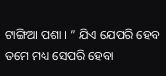ଟାଙ୍ଗିଆ ପଶା । ” ଯିଏ ଯେପରି ହେବ ତମେ ମଧ୍ୟ ସେପରି ହେବା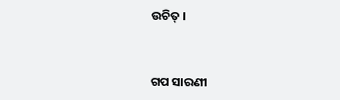ଉଚିତ୍ ।


ଗପ ସାରଣୀ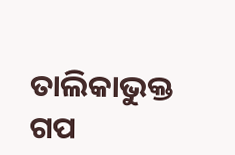ତାଲିକାଭୁକ୍ତ ଗପ